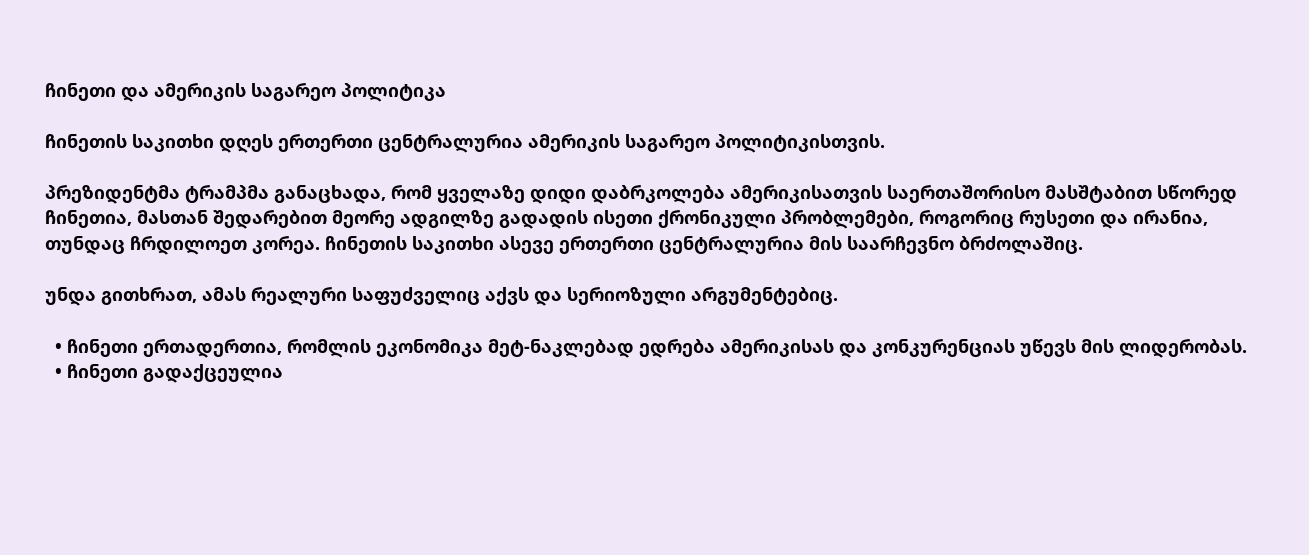ჩინეთი და ამერიკის საგარეო პოლიტიკა

ჩინეთის საკითხი დღეს ერთერთი ცენტრალურია ამერიკის საგარეო პოლიტიკისთვის.

პრეზიდენტმა ტრამპმა განაცხადა, რომ ყველაზე დიდი დაბრკოლება ამერიკისათვის საერთაშორისო მასშტაბით სწორედ ჩინეთია, მასთან შედარებით მეორე ადგილზე გადადის ისეთი ქრონიკული პრობლემები, როგორიც რუსეთი და ირანია, თუნდაც ჩრდილოეთ კორეა. ჩინეთის საკითხი ასევე ერთერთი ცენტრალურია მის საარჩევნო ბრძოლაშიც.

უნდა გითხრათ, ამას რეალური საფუძველიც აქვს და სერიოზული არგუმენტებიც.

  • ჩინეთი ერთადერთია, რომლის ეკონომიკა მეტ-ნაკლებად ედრება ამერიკისას და კონკურენციას უწევს მის ლიდერობას.
  • ჩინეთი გადაქცეულია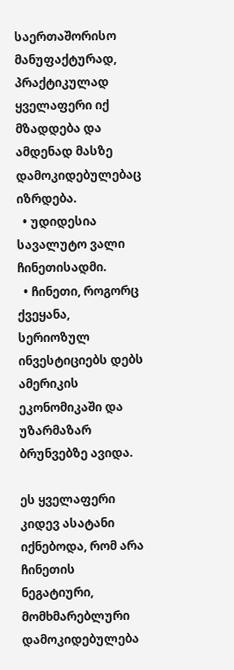საერთაშორისო მანუფაქტურად, პრაქტიკულად ყველაფერი იქ მზადდება და ამდენად მასზე დამოკიდებულებაც იზრდება.
  • უდიდესია სავალუტო ვალი ჩინეთისადმი.
  • ჩინეთი, როგორც ქვეყანა, სერიოზულ ინვესტიციებს დებს ამერიკის ეკონომიკაში და უზარმაზარ ბრუნვებზე ავიდა.

ეს ყველაფერი კიდევ ასატანი იქნებოდა, რომ არა ჩინეთის ნეგატიური, მომხმარებლური დამოკიდებულება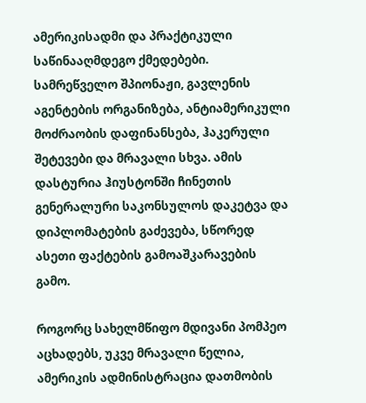ამერიკისადმი და პრაქტიკული საწინააღმდეგო ქმედებები. სამრეწველო შპიონაჟი, გავლენის აგენტების ორგანიზება, ანტიამერიკული მოძრაობის დაფინანსება, ჰაკერული შეტევები და მრავალი სხვა. ამის დასტურია ჰიუსტონში ჩინეთის გენერალური საკონსულოს დაკეტვა და დიპლომატების გაძევება, სწორედ ასეთი ფაქტების გამოაშკარავების გამო.

როგორც სახელმწიფო მდივანი პომპეო აცხადებს, უკვე მრავალი წელია, ამერიკის ადმინისტრაცია დათმობის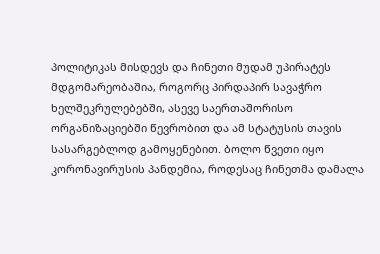პოლიტიკას მისდევს და ჩინეთი მუდამ უპირატეს მდგომარეობაშია, როგორც პირდაპირ სავაჭრო ხელშეკრულებებში, ასევე საერთაშორისო ორგანიზაციებში წევრობით და ამ სტატუსის თავის სასარგებლოდ გამოყენებით. ბოლო წვეთი იყო კორონავირუსის პანდემია, როდესაც ჩინეთმა დამალა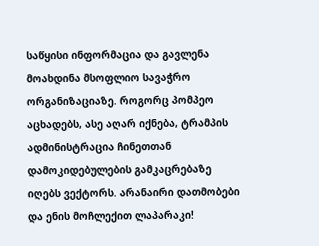საწყისი ინფორმაცია და გავლენა მოახდინა მსოფლიო სავაჭრო ორგანიზაციაზე. როგორც პომპეო აცხადებს, ასე აღარ იქნება, ტრამპის ადმინისტრაცია ჩინეთთან დამოკიდებულების გამკაცრებაზე იღებს ვექტორს. არანაირი დათმობები და ენის მოჩლექით ლაპარაკი!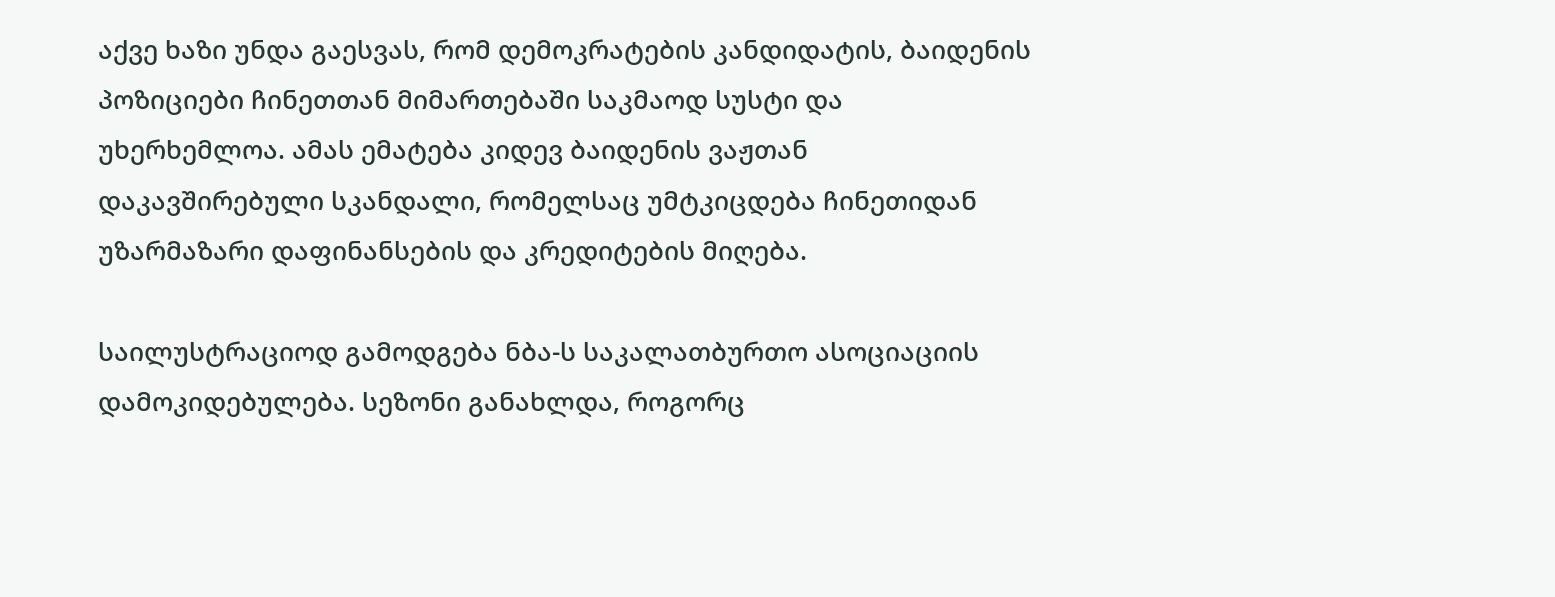აქვე ხაზი უნდა გაესვას, რომ დემოკრატების კანდიდატის, ბაიდენის პოზიციები ჩინეთთან მიმართებაში საკმაოდ სუსტი და უხერხემლოა. ამას ემატება კიდევ ბაიდენის ვაჟთან დაკავშირებული სკანდალი, რომელსაც უმტკიცდება ჩინეთიდან უზარმაზარი დაფინანსების და კრედიტების მიღება.

საილუსტრაციოდ გამოდგება ნბა-ს საკალათბურთო ასოციაციის დამოკიდებულება. სეზონი განახლდა, როგორც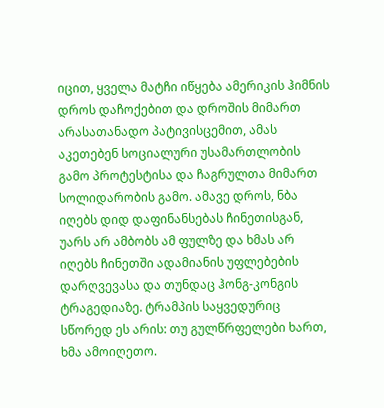იცით, ყველა მატჩი იწყება ამერიკის ჰიმნის დროს დაჩოქებით და დროშის მიმართ არასათანადო პატივისცემით, ამას აკეთებენ სოციალური უსამართლობის გამო პროტესტისა და ჩაგრულთა მიმართ სოლიდარობის გამო. ამავე დროს, ნბა იღებს დიდ დაფინანსებას ჩინეთისგან, უარს არ ამბობს ამ ფულზე და ხმას არ იღებს ჩინეთში ადამიანის უფლებების დარღვევასა და თუნდაც ჰონგ-კონგის ტრაგედიაზე. ტრამპის საყვედურიც სწორედ ეს არის: თუ გულწრფელები ხართ, ხმა ამოიღეთო.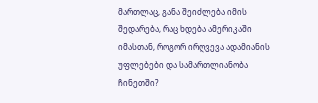მართლაც, განა შეიძლება იმის შედარება, რაც ხდება ამერიკაში იმასთან, როგორ ირღვევა ადამიანის უფლებები და სამართლიანობა ჩინეთში?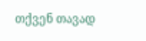თქვენ თავად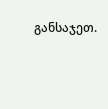განსაჯეთ.